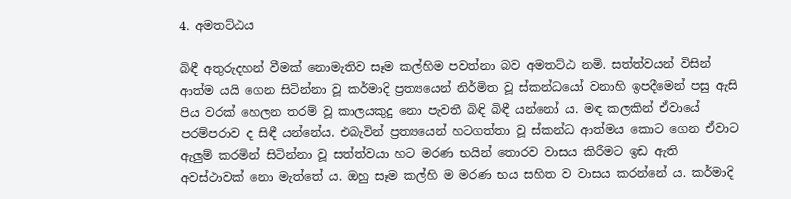4. අමතට්ඨය

බිඳී අතුරුදහන් වීමක් නොමැතිව සෑම කල්හිම පවත්නා බව අමතට්ඨ නමි. සත්ත්වයන් විසින් ආත්ම යයි ගෙන සිටින්නා වූ කර්මාදි ප්‍ර‍ත්‍යයෙන් නිර්මිත වූ ස්කන්ධයෝ වනාහි ඉපදීමෙන් පසු ඇසි පිය වරක් හෙලන තරම් වූ කාලයකුදු නො පැවතී බිඳි බිඳී යන්නෝ ය. මඳ කලකින් ඒවායේ පරම්පරාව ද සිඳී යන්නේය. එබැවින් ප්‍ර‍ත්‍යයෙන් හටගත්තා වූ ස්කන්ධ ආත්මය කොට ගෙන ඒවාට ඇලුම් කරමින් සිටින්නා වූ සත්ත්වයා හට මරණ භයින් තොරව වාසය කිරීමට ඉඩ ඇති අවස්ථාවක් නො මැත්තේ ය. ඔහු සෑම කල්හි ම මරණ භය සහිත ව වාසය කරන්නේ ය. කර්මාදි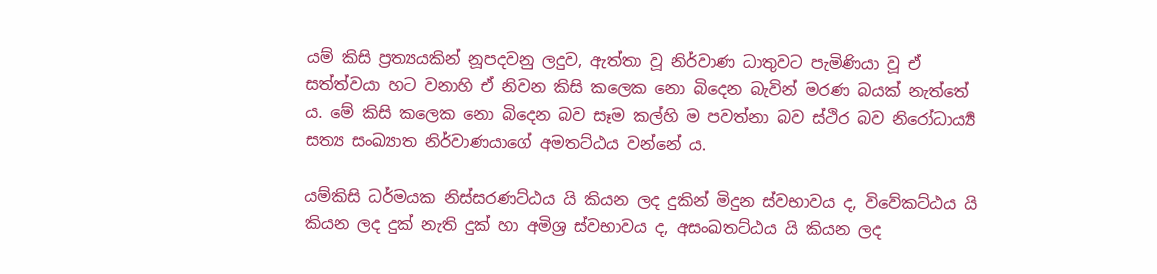යම් කිසි ප්‍ර‍ත්‍යයකින් නූපදවනු ලදුව, ඇත්තා වූ නිර්වාණ ධාතුවට පැමිණියා වූ ඒ සත්ත්වයා හට වනාහි ඒ නිවන කිසි කලෙක නො බිදෙන බැවින් මරණ බයක් නැත්තේ ය. මේ කිසි කලෙක නො බිදෙන බව සෑම කල්හි ම පවත්නා බව ස්ථිර බව නිරෝධාර්‍ය්‍ය සත්‍ය සංඛ්‍යාත නිර්වාණයාගේ අමතට්ඨය වන්නේ ය.

යම්කිසි ධර්මයක නිස්සරණට්ඨය යි කියන ලද දුකින් මිදුන ස්වභාවය ද, විවේකට්ඨය යි කියන ලද දුක් නැති දුක් හා අමිශ්‍ර‍ ස්වභාවය ද, අසංඛතට්ඨය යි කියන ලද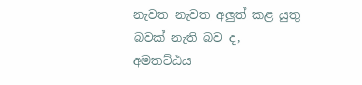නැවත නැවත අලුත් කළ යුතු බවක් නැති බව ද, අමතට්ඨය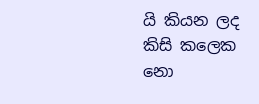යි කියන ලද කිසි කලෙක නො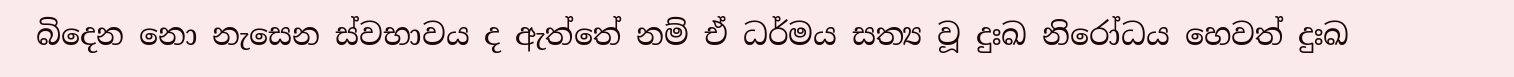බිදෙන නො නැසෙන ස්වභාවය ද ඇත්තේ නම් ඒ ධර්මය සත්‍ය වූ දුඃඛ නිරෝධය හෙවත් දුඃඛ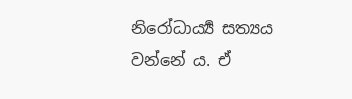නිරෝධාර්‍ය්‍ය සත්‍යය වන්නේ ය. ඒ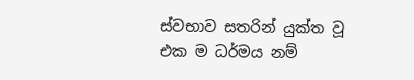ස්වභාව සතරින් යුක්ත වූ එක ම ධර්මය නම්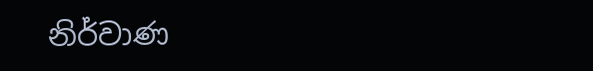නිර්වාණ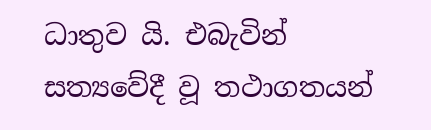ධාතුව යි. එබැවින් සත්‍යවේදී වූ තථාගතයන්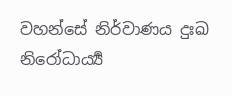වහන්සේ නිර්වාණය දුඃඛ නිරෝධාර්‍ය්‍ය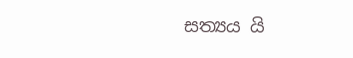සත්‍යය යි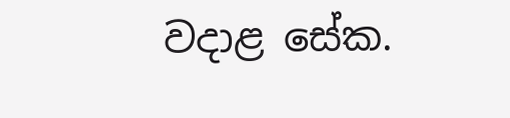වදාළ සේක.